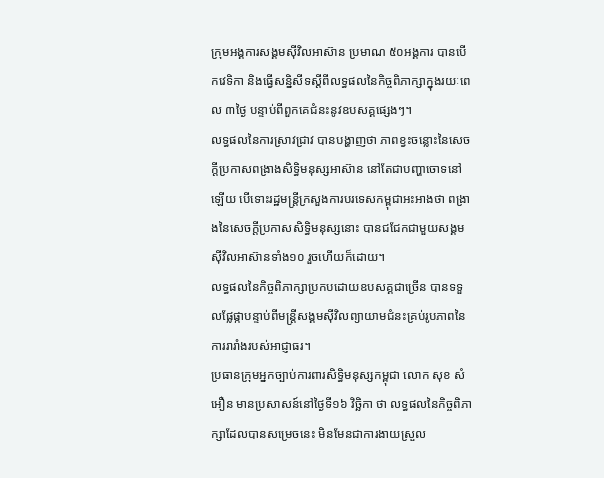ក្រុមអង្គការសង្គមស៊ីវិលអាស៊ាន ប្រមាណ ៥០អង្គការ បានបើកវេទិកា និងធ្វើសន្និសីទស្ដីពីលទ្ធផលនៃកិច្ចពិភាក្សាក្នុងរយៈពេល ៣ថ្ងៃ បន្ទាប់ពីពួកគេជំនះនូវឧបសគ្គផ្សេងៗ។
លទ្ធផលនៃការស្រាវជ្រាវ បានបង្ហាញថា ភាពខ្វះចន្លោះនៃសេចក្ដីប្រកាសពង្រាងសិទ្ធិមនុស្សអាស៊ាន នៅតែជាបញ្ហាចោទនៅឡើយ បើទោះរដ្ឋមន្ត្រីក្រសួងការបរទេសកម្ពុជាអះអាងថា ពង្រាងនៃសេចក្ដីប្រកាសសិទ្ធិមនុស្សនោះ បានជជែកជាមួយសង្គមស៊ីវិលអាស៊ានទាំង១០ រួចហើយក៏ដោយ។
លទ្ធផលនៃកិច្ចពិភាក្សាប្រកបដោយឧបសគ្គជាច្រើន បានទទួលផ្លែផ្កាបន្ទាប់ពីមន្ត្រីសង្គមស៊ីវិលព្យាយាមជំនះគ្រប់រូបភាពនៃការរារាំងរបស់អាជ្ញាធរ។
ប្រធានក្រុមអ្នកច្បាប់ការពារសិទ្ធិមនុស្សកម្ពុជា លោក សុខ សំអឿន មានប្រសាសន៍នៅថ្ងៃទី១៦ វិច្ឆិកា ថា លទ្ធផលនៃកិច្ចពិភាក្សាដែលបានសម្រេចនេះ មិនមែនជាការងាយស្រួល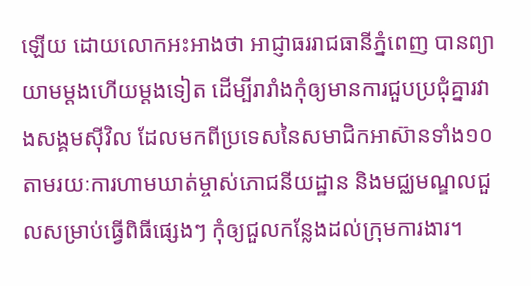ឡើយ ដោយលោកអះអាងថា អាជ្ញាធររាជធានីភ្នំពេញ បានព្យាយាមម្ដងហើយម្ដងទៀត ដើម្បីរារាំងកុំឲ្យមានការជួបប្រជុំគ្នារវាងសង្គមស៊ីវិល ដែលមកពីប្រទេសនៃសមាជិកអាស៊ានទាំង១០ តាមរយៈការហាមឃាត់ម្ចាស់ភោជនីយដ្ឋាន និងមជ្ឈមណ្ឌលជួលសម្រាប់ធ្វើពិធីផ្សេងៗ កុំឲ្យជួលកន្លែងដល់ក្រុមការងារ។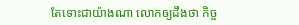តែទោះជាយ៉ាងណា លោកឲ្យដឹងថា កិច្ច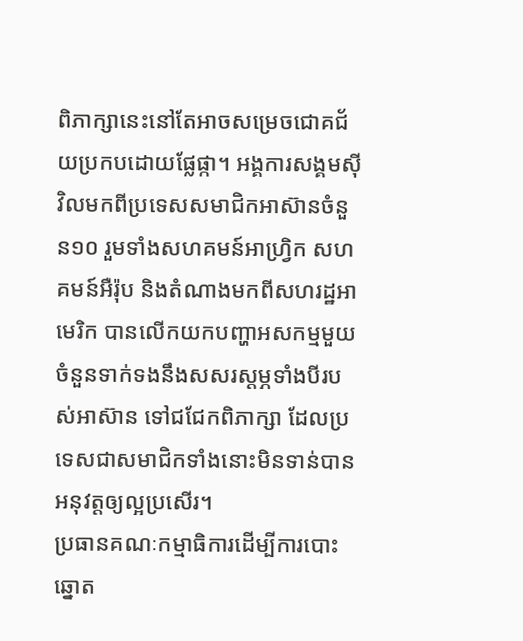ពិភាក្សានេះនៅតែអាចសម្រេចជោគជ័យប្រកបដោយផ្លែផ្កា។ អង្គការសង្គមស៊ីវិលមកពីប្រទេសសមាជិកអាស៊ានចំនួន១០ រួមទាំងសហគមន៍អាហ្វ្រិក សហគមន៍អឺរ៉ុប និងតំណាងមកពីសហរដ្ឋអាមេរិក បានលើកយកបញ្ហាអសកម្មមួយចំនួនទាក់ទងនឹងសសរស្ដម្ភទាំងបីរបស់អាស៊ាន ទៅជជែកពិភាក្សា ដែលប្រទេសជាសមាជិកទាំងនោះមិនទាន់បានអនុវត្តឲ្យល្អប្រសើរ។
ប្រធានគណៈកម្មាធិការដើម្បីការបោះឆ្នោត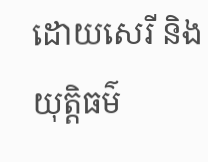ដោយសេរី និងយុត្តិធម៌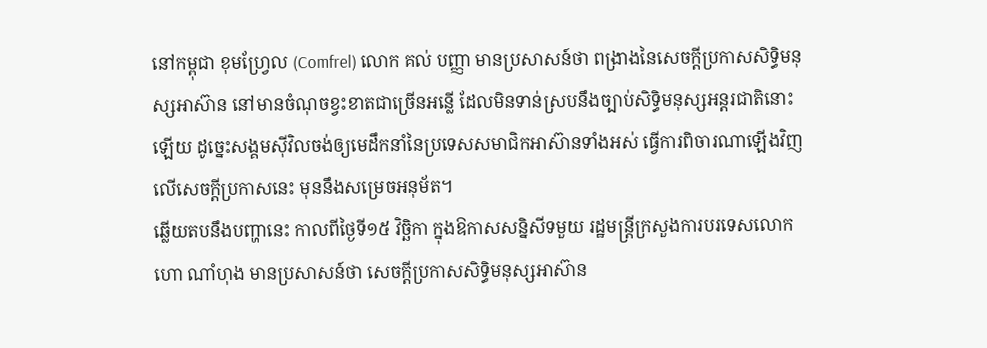នៅកម្ពុជា ខុមហ្វ្រែល (Comfrel) លោក គល់ បញ្ញា មានប្រសាសន៍ថា ពង្រាងនៃសេចក្ដីប្រកាសសិទ្ធិមនុស្សអាស៊ាន នៅមានចំណុចខ្វះខាតជាច្រើនអន្លើ ដែលមិនទាន់ស្របនឹងច្បាប់សិទ្ធិមនុស្សអន្តរជាតិនោះឡើយ ដូច្នេះសង្គមស៊ីវិលចង់ឲ្យមេដឹកនាំនៃប្រទេសសមាជិកអាស៊ានទាំងអស់ ធ្វើការពិចារណាឡើងវិញលើសេចក្ដីប្រកាសនេះ មុននឹងសម្រេចអនុម័ត។
ឆ្លើយតបនឹងបញ្ហានេះ កាលពីថ្ងៃទី១៥ វិច្ឆិកា ក្នុងឱកាសសន្និសីទមួយ រដ្ឋមន្ត្រីក្រសួងការបរទេសលោក ហោ ណាំហុង មានប្រសាសន៍ថា សេចក្ដីប្រកាសសិទ្ធិមនុស្សអាស៊ាន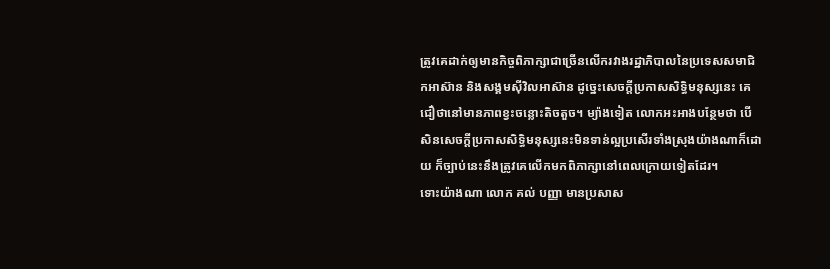ត្រូវគេដាក់ឲ្យមានកិច្ចពិភាក្សាជាច្រើនលើករវាងរដ្ឋាភិបាលនៃប្រទេសសមាជិកអាស៊ាន និងសង្គមស៊ីវិលអាស៊ាន ដូច្នេះសេចក្ដីប្រកាសសិទ្ធិមនុស្សនេះ គេជឿថានៅមានភាពខ្វះចន្លោះតិចតួច។ ម្យ៉ាងទៀត លោកអះអាងបន្ថែមថា បើសិនសេចក្ដីប្រកាសសិទ្ធិមនុស្សនេះមិនទាន់ល្អប្រសើរទាំងស្រុងយ៉ាងណាក៏ដោយ ក៏ច្បាប់នេះនឹងត្រូវគេលើកមកពិភាក្សានៅពេលក្រោយទៀតដែរ។
ទោះយ៉ាងណា លោក គល់ បញ្ញា មានប្រសាស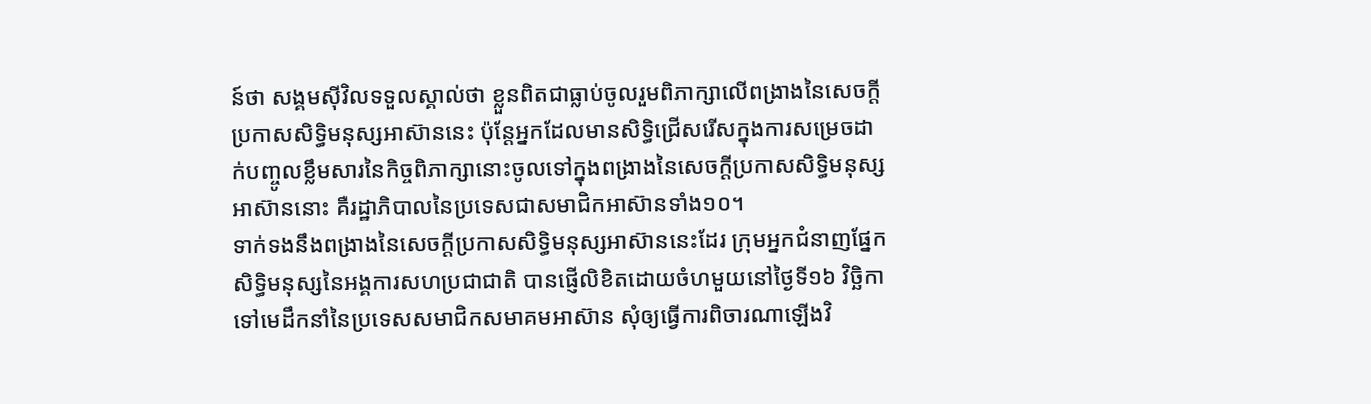ន៍ថា សង្គមស៊ីវិលទទួលស្គាល់ថា ខ្លួនពិតជាធ្លាប់ចូលរួមពិភាក្សាលើពង្រាងនៃសេចក្ដីប្រកាសសិទ្ធិមនុស្សអាស៊ាននេះ ប៉ុន្តែអ្នកដែលមានសិទ្ធិជ្រើសរើសក្នុងការសម្រេចដាក់បញ្ចូលខ្លឹមសារនៃកិច្ចពិភាក្សានោះចូលទៅក្នុងពង្រាងនៃសេចក្ដីប្រកាសសិទ្ធិមនុស្សអាស៊ាននោះ គឺរដ្ឋាភិបាលនៃប្រទេសជាសមាជិកអាស៊ានទាំង១០។
ទាក់ទងនឹងពង្រាងនៃសេចក្ដីប្រកាសសិទ្ធិមនុស្សអាស៊ាននេះដែរ ក្រុមអ្នកជំនាញផ្នែកសិទ្ធិមនុស្សនៃអង្គការសហប្រជាជាតិ បានផ្ញើលិខិតដោយចំហមួយនៅថ្ងៃទី១៦ វិច្ឆិកា ទៅមេដឹកនាំនៃប្រទេសសមាជិកសមាគមអាស៊ាន សុំឲ្យធ្វើការពិចារណាឡើងវិ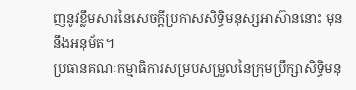ញនូវខ្លឹមសារនៃសេចក្ដីប្រកាសសិទ្ធិមនុស្សអាស៊ាននោះ មុននឹងអនុម័ត។
ប្រធានគណៈកម្មាធិការសម្របសម្រួលនៃក្រុមប្រឹក្សាសិទ្ធិមនុ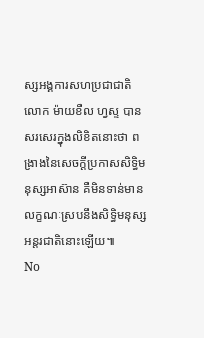ស្សអង្គការសហប្រជាជាតិ លោក ម៉ាយខឺល ហ្វស្ទ បានសរសេរក្នុងលិខិតនោះថា ពង្រាងនៃសេចក្ដីប្រកាសសិទ្ធិមនុស្សអាស៊ាន គឺមិនទាន់មានលក្ខណៈស្របនឹងសិទ្ធិមនុស្សអន្តរជាតិនោះឡើយ៕
No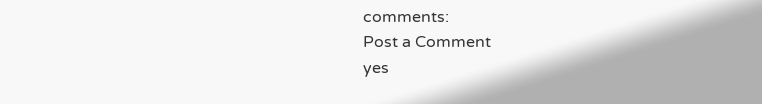comments:
Post a Comment
yes